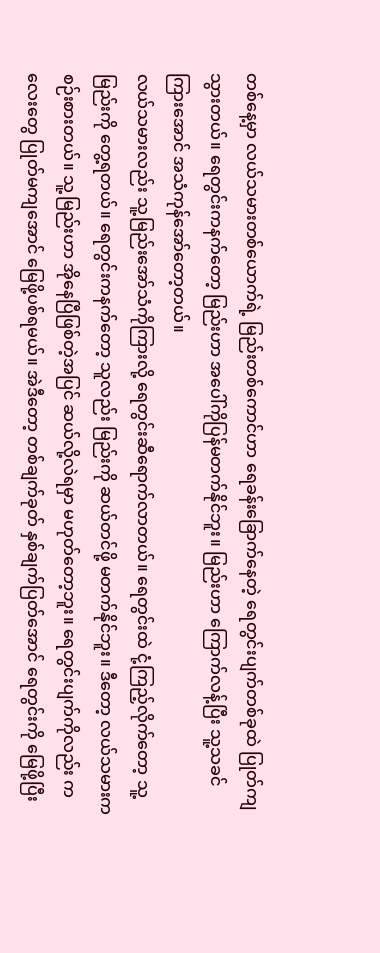တစ်နေ့မှာ လယ်သမားတစ်ယောက်ရဲ့ မြည်းတစ်ကောင်ဟာ ရေခန်းခြောက်နေတဲ့ ရေတွင်းပျက်တစ်ခုထဲ ပြုတ်ကျသွားတယ်။ ရေတွင်းကနက်တော့ မြည်းဟာ အပေါ်ကိုပြန်မတက်နိုင်ဘူး။ မြည်းဟာ ကြောက်လန့်ပြီး သူ့သခင်ကြားအောင် အသံကုန်အော်တော့တယ်။
လယ်သမားလည်း သူ့မြည်းအော်သံကိုကြားလို့ ရေတွင်းဆီရောက်လာတယ်။ ရေတွင်းထဲ ငုံ့ကြည့်လိုက်တော့ သူ့မြည်းကို တွေ့ရတယ်။ ရေတွင်းကနက်တော့ သူလည်း မြည်းကို ဆယ်တင်ဖို့ မတက်နိုင်ဘူး။ ဒီတော့ လယ်သမားက စဉ်းစားတယ်။ သူ့မြည်းဟာ အိုနေပြီဖြစ်တဲ့အပြင် ဆယ်လို့လဲရမှာ မဟုတ်တော့ဘူး။ ရေတွင်းပျက်ကိုလည်း ကလေးတွေ ပြုတ်မကျအောင် မြေဖို့ပစ်ရမယ်။ အဲဒီတော့ တစ်ချက်ခုတ် နှစ်ချက်ပြတ်အောင် ရေတွင်းကို မြေဖို့ပြီး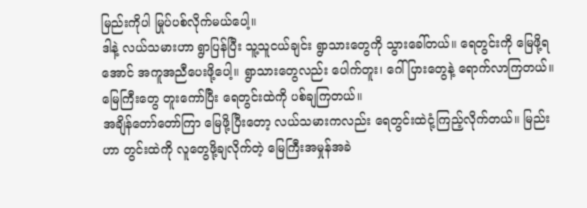မြည်းကိုပါ မြုပ်ပစ်လိုက်မယ်ပေါ့။
ဒါနဲ့ လယ်သမားဟာ ရွာပြန်ပြီး သူ့သူငယ်ချင်း ရွာသားတွေကို သွားခေါ်တယ်။ ရေတွင်းကို မြေဖို့ရအောင် အကူအညီပေးဖို့ပေါ့။ ရွာသားတွေလည်း ပေါက်တူး၊ ဂေါ်ပြားတွေနဲ့ ရောက်လာကြတယ်။ မြေကြီးတွေ တူးကော်ပြီး ရေတွင်းထဲကို ပစ်ချကြတယ်။
အချိန်တော်တော်ကြာ မြေဖို့ပြီးတော့ လယ်သမားကလည်း ရေတွင်းထဲငုံ့ကြည့်လိုက်တယ်။ မြည်းဟာ တွင်းထဲကို လူတွေဖို့ချလိုက်တဲ့ မြေကြီးအမှုန်အခဲ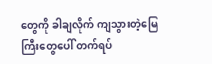တွေကို ခါချလိုက် ကျသွားတဲ့မြေကြီးတွေပေါ် တက်ရပ်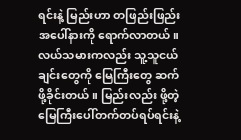ရင်းနဲ့ မြည်းဟာ တဖြည်းဖြည်းအပေါ်နားကို ရောက်လာတယ်။ လယ်သမားကလည်း သူ့သူငယ်ချင်းတွေကို မြေကြီးတွေ ဆက်ဖို့ခိုင်းတယ်။ မြည်းလည်း ဖို့တဲ့မြေကြီးပေါ်တက်တပ်ရပ်ရင်းနဲ့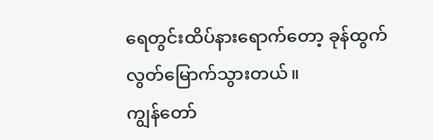ရေတွင်းထိပ်နားရောက်တော့ ခုန်ထွက် လွတ်မြောက်သွားတယ်။
ကျွန်တော်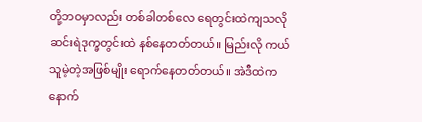တို့ဘဝမှာလည်း တစ်ခါတစ်လေ ရေတွင်းထဲကျသလို ဆင်းရဲဒုက္ခတွင်းထဲ နစ်နေတတ်တယ်။ မြည်းလို ကယ်သူမဲ့တဲ့အဖြစ်မျိုး ရောက်နေတတ်တယ်။ အဲဒီထဲက နောက်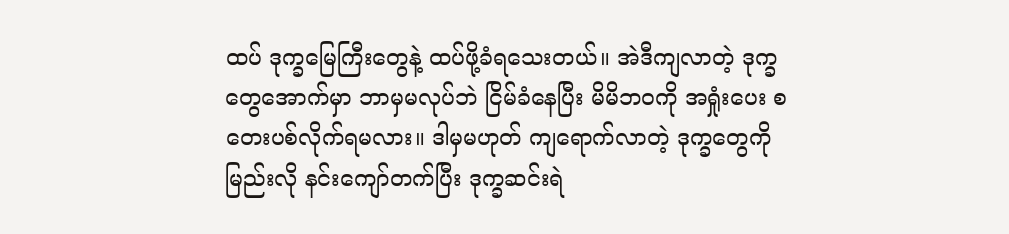ထပ် ဒုက္ခမြေကြီးတွေနဲ့ ထပ်ဖို့ခံရသေးတယ်။ အဲဒီကျလာတဲ့ ဒုက္ခတွေအောက်မှာ ဘာမှမလုပ်ဘဲ ငြိမ်ခံနေပြီး မိမိဘဝကို အရှုံးပေး စတေးပစ်လိုက်ရမလား။ ဒါမှမဟုတ် ကျရောက်လာတဲ့ ဒုက္ခတွေကိုမြည်းလို နင်းကျော်တက်ပြီး ဒုက္ခဆင်းရဲ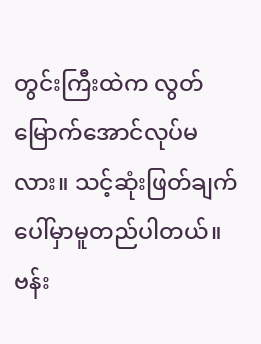တွင်းကြီးထဲက လွတ်မြောက်အောင်လုပ်မလား။ သင့်ဆုံးဖြတ်ချက်ပေါ်မှာမူတည်ပါတယ်။
ဗန်း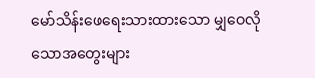မော်သိန်းဖေရေးသားထားသော မျှဝေလိုသောအတွေးများ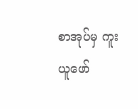စာအုပ်မှ ကူးယူဖော်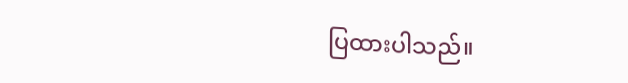ပြထားပါသည်။